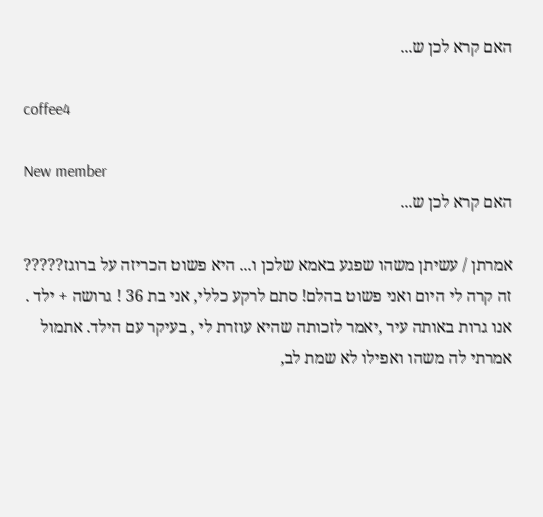האם קרא לכן ש...

coffee4

New member
האם קרא לכן ש...

אמרתן / עשיתן משהו שפגע באמא שלכן ו... היא פשוט הכריזה על ברוגז????? זה קרה לי היום ואני פשוט בהלם! סתם לרקע כללי, אני בת 36 ! גרושה + ילד . אנו גרות באותה עיר ,יאמר לזכותה שהיא עוזרת לי , בעיקר עם הילד. אתמול אמרתי לה משהו ואפילו לא שמת לב,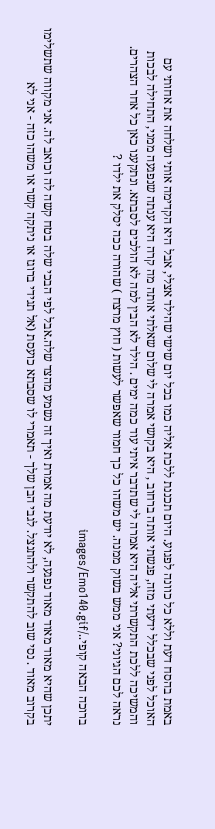באמת בהסח דעת וללא כל כוונה לפגוע. היום תכננת ללכת אליה כמו בכל יום שישי שהילד אצלי, אבל היא הקדימה אותי ושלחה את אחותי עם האוכל לפני שבכלל ידעתי מזה, פגשתי אותה ברחוב , היא בקושי אמרה לי שלום שאלתי אותה מה קרה היא ענתה שנפגעה ממני, התחילה לבכות והמשיכה ללכת התקשרתי אליה היא אמרה לי שתדבר איתי עוד כמה ימים . הילד לא הבין למה לא הולכים לסבתא. ונתקענו כאן כל אחר הצהרים. נראה לכם הגיוני? אני ממש בשוק ממנה. יש משהו כל כך חמור שאפשר לעשות ( חוץ מרצח ) שהורה ככה יסלק את ילדו ?

ברוכה הבאה קופי../images/Emo140.gif

יתכן שהיא מאוד מאוד מאוד נפגעה, לא יודעת מה אמרת ואיך זה נשמע מהצד שלה.אבל לפי הבכי שלה בטח קשה לה וכואב לה. אני מקווה שתשלימו בקרוב מאוד . נסי שוב להתקשר ולהתנצל. לגבי הבן שלך - תאמרי לו שסבתא כועסת (אל תגידי ברוגז או ניתקה קשר או משהו כזה - אני לא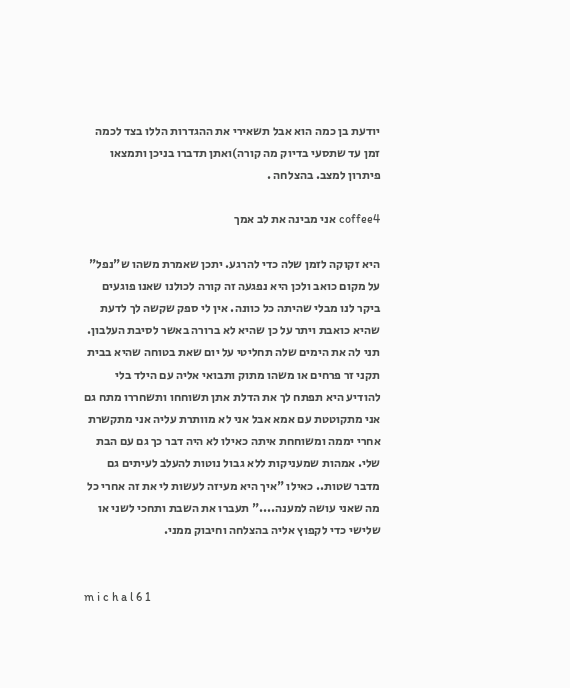יודעת בן כמה הוא אבל תשאירי את ההגדרות הללו בצד לכמה זמן עד שתסעי בדיוק מה קורה)ואתן תדברו בניכן ותמצאו פיתרון למצב. בהצלחה .

coffee4 אני מבינה את לב אמך

היא זקוקה לזמן שלה כדי להרגע. יתכן שאמרת משהו ש"נפל" על מקום כואב ולכן היא נפגעה זה קורה לכולנו שאנו פוגעים ביקר לנו מבלי שהיתה כל כוונה. אין לי ספק שקשה לך לדעת שהיא כואבת ויתר על כן שהיא לא ברורה באשר לסיבת העלבון. תני לה את הימים שלה תחליטי על יום שאת בטוחה שהיא בבית תקני זר פרחים או משהו מתוק ותבואי אליה עם הילד בלי להודיע היא תפתח לך את הדלת אתן תשוחחו ותשחררו מתח גם אני מתקוטטת עם אמא אבל אני לא מוותרת עליה אני מתקשרת אחרי יממה ומשוחחת איתה כאילו לא היה דבר כך גם עם הבת שלי. אמהות שמעניקות ללא גבול נוטות להעלב לעיתים גם מדבר שטות.. כאילו "איך היא מעיזה לעשות לי את זה אחרי כל מה שאני עושה למענה...." תעברו את השבת ותחכי לשני או שלישי כדי לקפוץ אליה בהצלחה וחיבוק ממני.


m i c h a l 6 1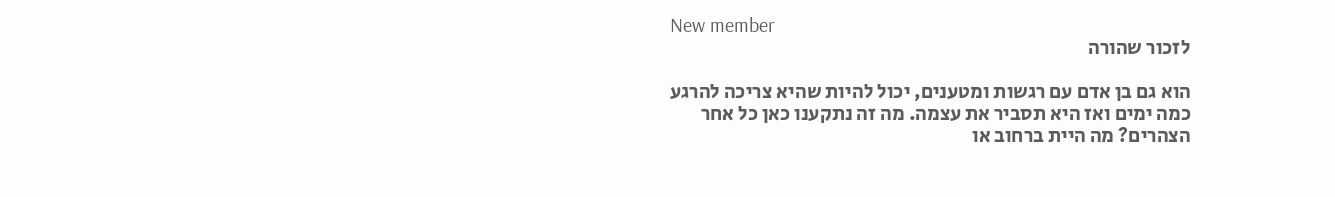New member
לזכור שהורה

הוא גם בן אדם עם רגשות ומטענים, יכול להיות שהיא צריכה להרגע כמה ימים ואז היא תסביר את עצמה. מה זה נתקענו כאן כל אחר הצהרים? מה היית ברחוב או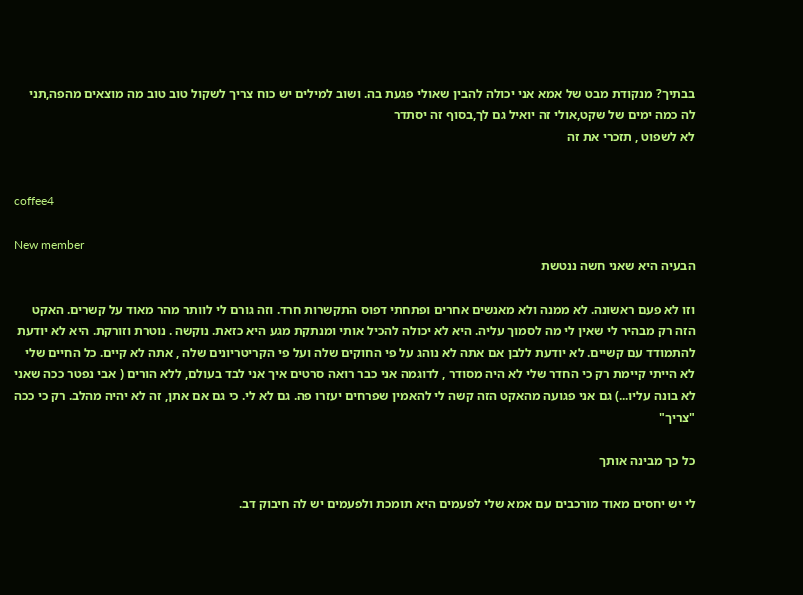בבתיך? מנקודת מבט של אמא אני יכולה להבין שאולי פגעת בה. ושוב למילים יש כוח צריך לשקול טוב טוב מה מוצאים מהפה,תני לה כמה ימים של שקט,אולי זה יואיל גם לך,בסוף זה יסתדר
לא לשפוט , תזכרי את זה


coffee4

New member
הבעיה היא שאני חשה ננטשת

וזו לא פעם ראשונה. לא ממנה ולא מאנשים אחרים ופתחתי דפוס התקשרות חרד. וזה גורם לי לוותר מהר מאוד על קשרים. האקט הזה רק מבהיר לי שאין לי מה לסמוך עליה. היא לא יכולה להכיל אותי ומנתקת מגע היא כזאת. נוקשה . נוטרת וזורקת. היא לא יודעת להתמודד עם קשיים. לא יודעת ללבן אם אתה לא נוהג על פי החוקים שלה ועל פי הקריטריונים שלה , אתה לא קיים. כל החיים שלי לא הייתי קיימת רק כי החדר שלי לא היה מסודר , לדוגמה אני כבר רואה סרטים איך אני לבד בעולם, ללא הורים ( אבי נפטר ככה שאני לא בונה עליו...) גם אני פגועה מהאקט הזה קשה לי להאמין שפרחים יעזרו פה. גם לא לי. כי גם אם אתן, זה לא יהיה מהלב. רק כי ככה "צריך"

כל כך מבינה אותך

לי יש יחסים מאוד מורכבים עם אמא שלי לפעמים היא תומכת ולפעמים יש לה חיבוק דב.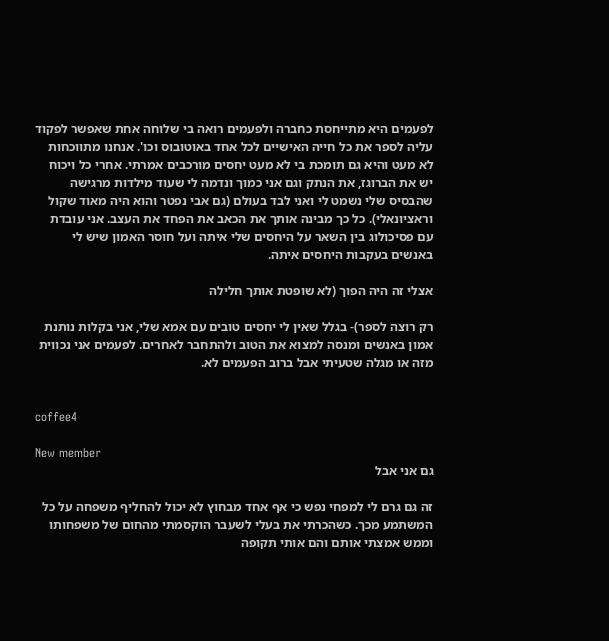לפעמים היא מתייחסת כחברה ולפעמים רואה בי שלוחה אחת שאפשר לפקוד עליה לספר את כל חייה האישיים לכל אחד באוטובוס וכו'. אנחנו מתווכחות לא מעט והיא גם תומכת בי לא מעט יחסים מורכבים אמרתי. אחרי כל ויכוח יש את הברוגז, את הנתק וגם אני כמוך ונדמה לי שעוד מילדות מרגישה שהבסיס שלי נשמט לי ואני לבד בעולם (גם אבי נפטר והוא היה מאוד שקול וראציונאלי). כל כך מבינה אותך את הכאב את הפחד את העצב. אני עובדת עם פסיכולוג בין השאר על היחסים שלי איתה ועל חוסר האמון שיש לי באנשים בעקבות היחסים איתה.

אצלי זה היה הפוך (לא שופטת אותך חלילה

רק רוצה לספר)- בגלל שאין לי יחסים טובים עם אמא שלי, אני בקלות נותנת אמון באנשים ומנסה למצוא את הטוב ולהתחבר לאחרים. לפעמים אני נכווית מזה או מגלה שטעיתי אבל ברוב הפעמים לא.


coffee4

New member
גם אני אבל

זה גם גרם לי למפחי נפש כי אף אחד מבחוץ לא יכול להחליף משפחה על כל המשתמע מכך. כשהכרתי את בעלי לשעבר הוקסמתי מהחום של משפחותו וממש אמצתי אותם והם אותי תקופה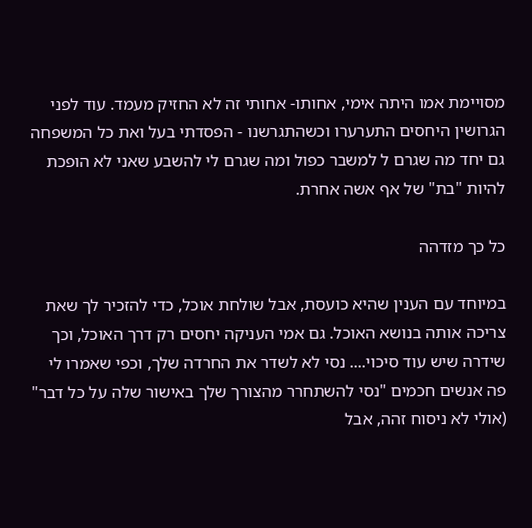מסויימת אמו היתה אימי, אחותו- אחותי זה לא החזיק מעמד. עוד לפני הגרושין היחסים התערערו וכשהתגרשנו - הפסדתי בעל ואת כל המשפחה גם יחד מה שגרם ל למשבר כפול ומה שגרם לי להשבע שאני לא הופכת להיות "בת" של אף אשה אחרת.

כל כך מזדהה

במיוחד עם הענין שהיא כועסת, אבל שולחת אוכל, כדי להזכיר לך שאת צריכה אותה בנושא האוכל. גם אמי העניקה יחסים רק דרך האוכל, וכך שידרה שיש עוד סיכוי.... נסי לא לשדר את החרדה שלך, וכפי שאמרו לי פה אנשים חכמים "נסי להשתחרר מהצורך שלך באישור שלה על כל דבר" (אולי לא ניסוח זהה, אבל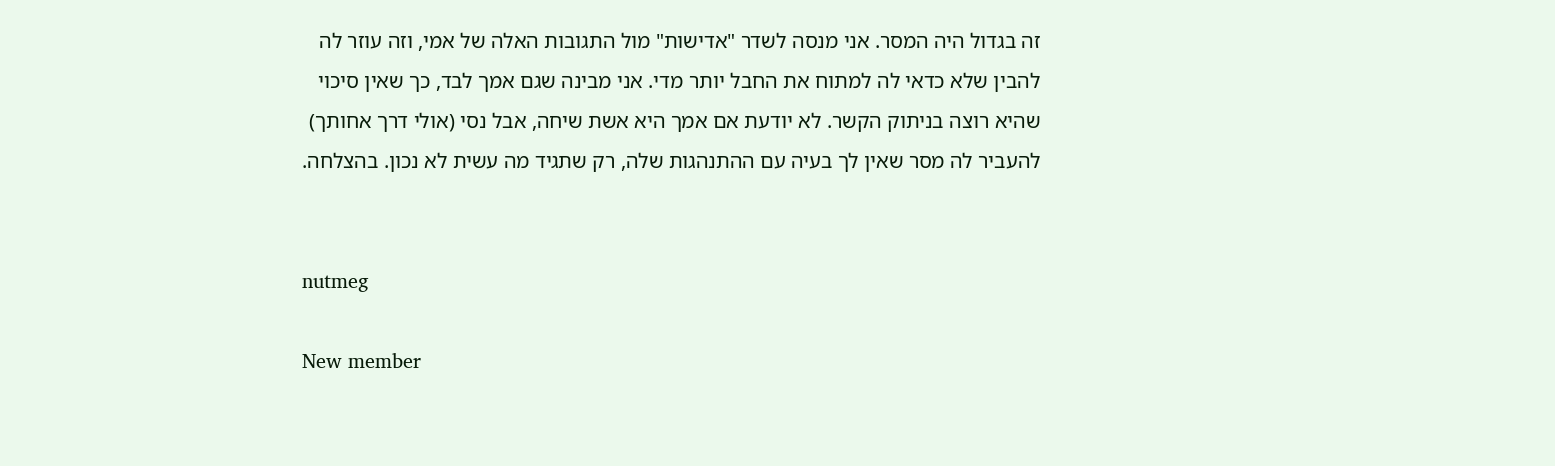זה בגדול היה המסר. אני מנסה לשדר "אדישות" מול התגובות האלה של אמי, וזה עוזר לה להבין שלא כדאי לה למתוח את החבל יותר מדי. אני מבינה שגם אמך לבד, כך שאין סיכוי שהיא רוצה בניתוק הקשר. לא יודעת אם אמך היא אשת שיחה, אבל נסי (אולי דרך אחותך) להעביר לה מסר שאין לך בעיה עם ההתנהגות שלה, רק שתגיד מה עשית לא נכון. בהצלחה.


nutmeg

New member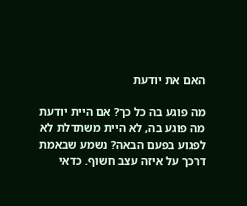האם את יודעת

מה פוגע בה כל כך? אם היית יודעת מה פוגע בה, לא היית משתדלת לא לפגוע בפעם הבאה? נשמע שבאמת דרכך על איזה עצב חשוף. כדאי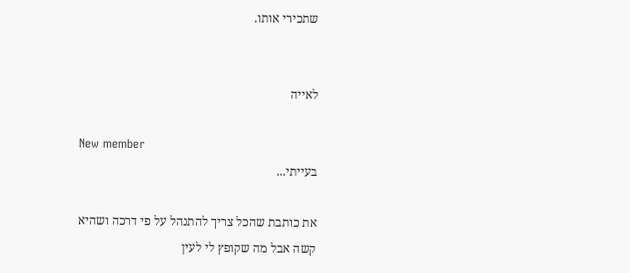שתכירי אותו.


לאייה

New member
בעייתי...

את כותבת שהכל צריך להתנהל על פי דרכה ושהיא קשה אבל מה שקופץ לי לעין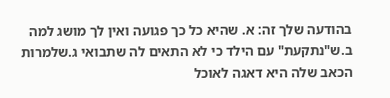בהודעה שלך זה: א. שהיא כל כך פגועה ואין לך מושג למה ב.ש"נתקעת" עם הילד כי לא התאים לה שתבואי ג.שלמרות הכאב שלה היא דאגה לאוכל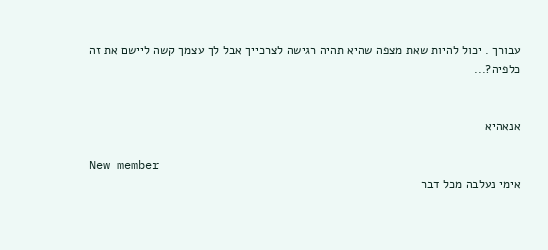עבורך . יכול להיות שאת מצפה שהיא תהיה רגישה לצרכייך אבל לך עצמך קשה ליישם את זה כלפיה?...


אנאהיא

New member
אימי נעלבה מכל דבר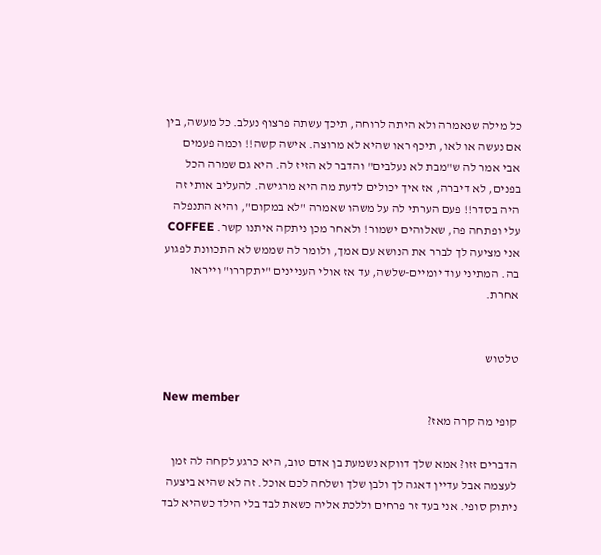כל מילה שנאמרה ולא היתה לרוחה, תיכך עשתה פרצוף נעלב. כל מעשה, בין אם נעשה או לאו, תיכף ראו שהיא לא מרוצה. אישה קשה!! וכמה פעמים אבי אמר לה ש"מבת לא נעלבים" והדבר לא הזיז לה. היא גם שמרה הכל בפנים, לא דיברה, אז איך יכולים לדעת מה היא מרגישה. להעליב אותי זה היה בסדר!! פעם הערתי לה על משהו שאמרה "לא במקום", והיא התנפלה עלי ופתחה פה, שאלוהים ישמור! ולאחר מכן ניתקה איתנו קשר. COFFEE אני מציעה לך לברר את הנושא עם אמך, ולומר לה שממש לא התכוונת לפגוע בה. המתיני עוד יומיים-שלשה, עד אז אולי העניינים "יתקררו" וייראו אחרת.


טלטוש

New member
קופי מה קרה מאז?

הדברים זזו? אמא שלך דווקא נשמעת בן אדם טוב, היא כרגע לקחה לה זמן לעצמה אבל עדיין דאגה לך ולבן שלך ושלחה לכם אוכל. זה לא שהיא ביצעה ניתוק סופי. אני בעד זר פרחים וללכת אליה כשאת לבד בלי הילד כשהיא לבד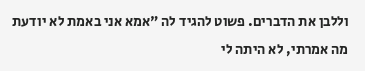וללבן את הדברים. פשוט להגיד לה "אמא אני באמת לא יודעת מה אמרתי, לא היתה לי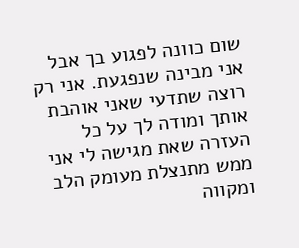שום כוונה לפגוע בך אבל אני מבינה שנפגעת. אני רק רוצה שתדעי שאני אוהבת אותך ומודה לך על כל העזרה שאת מגישה לי אני ממש מתנצלת מעומק הלב ומקווה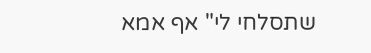שתסלחי לי" אף אמא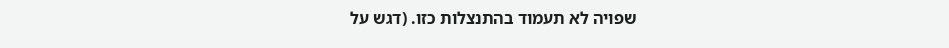שפויה לא תעמוד בהתנצלות כזו. (דגש על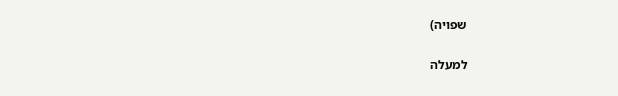שפויה)

למעלה